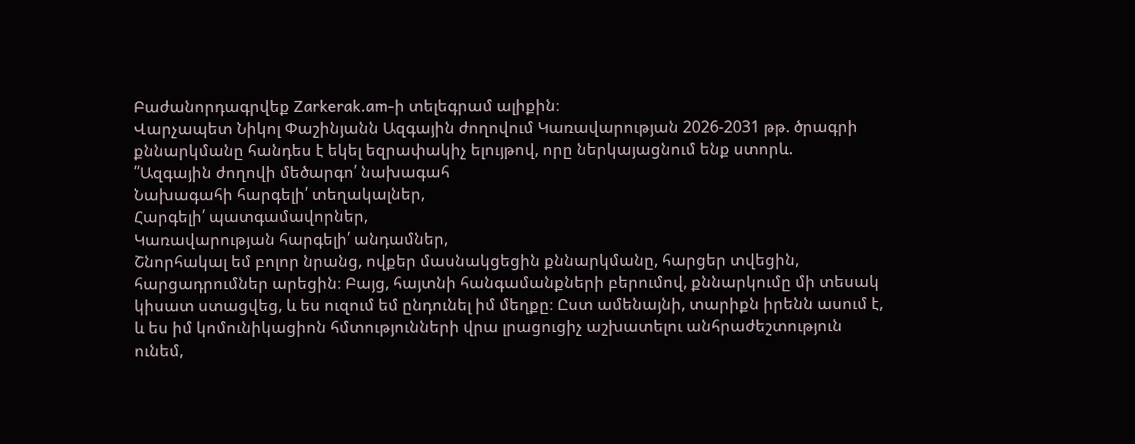Բաժանորդագրվեք Zarkerak.am-ի տելեգրամ ալիքին։
Վարչապետ Նիկոլ Փաշինյանն Ազգային ժողովում Կառավարության 2026-2031 թթ. ծրագրի քննարկմանը հանդես է եկել եզրափակիչ ելույթով, որը ներկայացնում ենք ստորև.
՛՛Ազգային ժողովի մեծարգո՛ նախագահ
Նախագահի հարգելի՛ տեղակալներ,
Հարգելի՛ պատգամավորներ,
Կառավարության հարգելի՛ անդամներ,
Շնորհակալ եմ բոլոր նրանց, ովքեր մասնակցեցին քննարկմանը, հարցեր տվեցին, հարցադրումներ արեցին։ Բայց, հայտնի հանգամանքների բերումով, քննարկումը մի տեսակ կիսատ ստացվեց, և ես ուզում եմ ընդունել իմ մեղքը։ Ըստ ամենայնի, տարիքն իրենն ասում է, և ես իմ կոմունիկացիոն հմտությունների վրա լրացուցիչ աշխատելու անհրաժեշտություն ունեմ,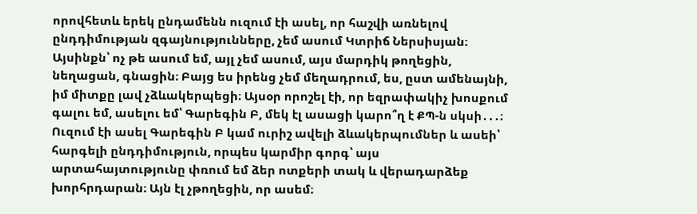որովհետև երեկ ընդամենն ուզում էի ասել, որ հաշվի առնելով ընդդիմության զգայնությունները, չեմ ասում Կտրիճ Ներսիսյան։ Այսինքն՝ ոչ թե ասում եմ, այլ չեմ ասում, այս մարդիկ թողեցին, նեղացան, գնացին։ Բայց ես իրենց չեմ մեղադրում, ես, ըստ ամենայնի, իմ միտքը լավ չձևակերպեցի։ Այսօր որոշել էի, որ եզրափակիչ խոսքում գալու եմ, ասելու եմ՝ Գարեգին Բ, մեկ էլ ասացի կարո՞ղ է ՔՊ-ն սկսի․․․։ Ուզում էի ասել Գարեգին Բ կամ ուրիշ ավելի ձևակերպումներ և ասեի՝ հարգելի ընդդիմություն, որպես կարմիր գորգ՝ այս արտահայտությունը փռում եմ ձեր ոտքերի տակ և վերադարձեք խորհրդարան։ Այն էլ չթողեցին, որ ասեմ։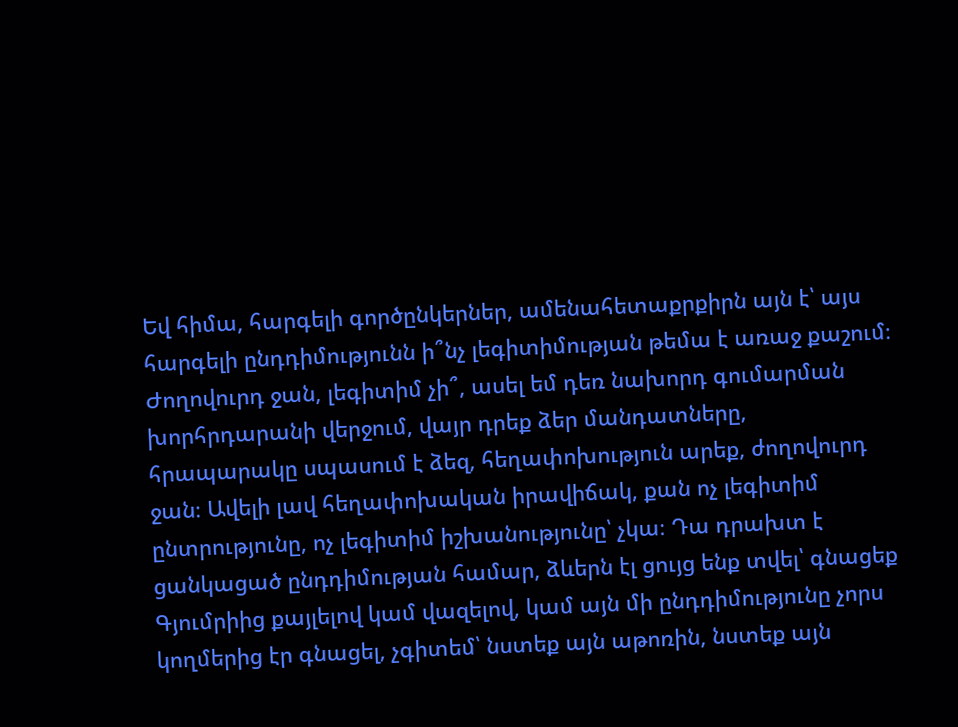Եվ հիմա, հարգելի գործընկերներ, ամենահետաքրքիրն այն է՝ այս հարգելի ընդդիմությունն ի՞նչ լեգիտիմության թեմա է առաջ քաշում։ Ժողովուրդ ջան, լեգիտիմ չի՞, ասել եմ դեռ նախորդ գումարման խորհրդարանի վերջում, վայր դրեք ձեր մանդատները, հրապարակը սպասում է ձեզ, հեղափոխություն արեք, ժողովուրդ ջան։ Ավելի լավ հեղափոխական իրավիճակ, քան ոչ լեգիտիմ ընտրությունը, ոչ լեգիտիմ իշխանությունը՝ չկա։ Դա դրախտ է ցանկացած ընդդիմության համար, ձևերն էլ ցույց ենք տվել՝ գնացեք Գյումրիից քայլելով կամ վազելով, կամ այն մի ընդդիմությունը չորս կողմերից էր գնացել, չգիտեմ՝ նստեք այն աթոռին, նստեք այն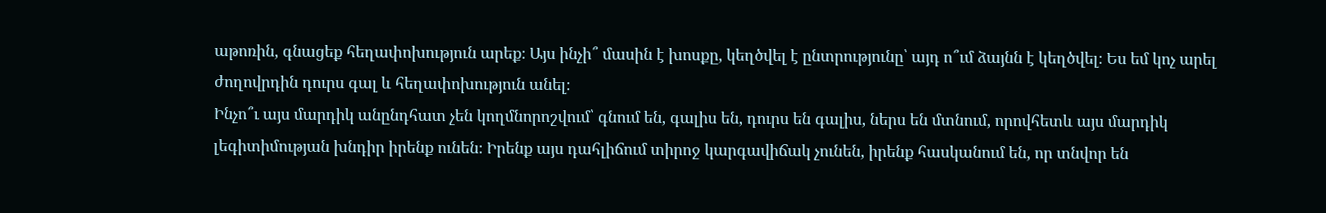աթոռին, գնացեք հեղափոխություն արեք։ Այս ինչի՞ մասին է խոսքը, կեղծվել է ընտրությունը՝ այդ ո՞ւմ ձայնն է կեղծվել։ Ես եմ կոչ արել ժողովրդին դուրս գալ և հեղափոխություն անել։
Ինչո՞ւ այս մարդիկ անընդհատ չեն կողմնորոշվում՝ գնում են, գալիս են, դուրս են գալիս, ներս են մտնում, որովհետև այս մարդիկ լեգիտիմության խնդիր իրենք ունեն։ Իրենք այս դահլիճում տիրոջ կարգավիճակ չունեն, իրենք հասկանում են, որ տնվոր են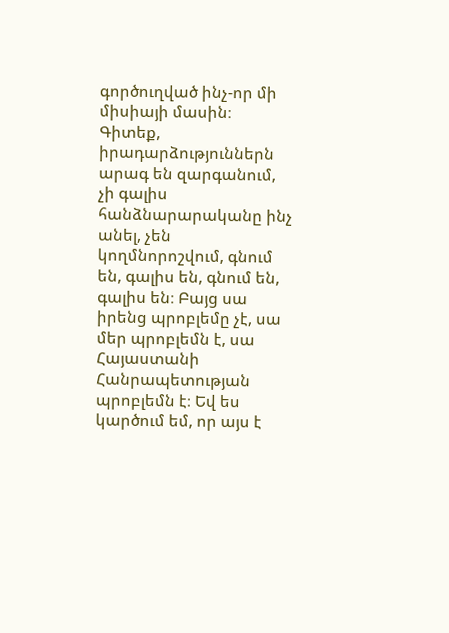գործուղված ինչ-որ մի միսիայի մասին։ Գիտեք, իրադարձություններն արագ են զարգանում, չի գալիս հանձնարարականը ինչ անել, չեն կողմնորոշվում, գնում են, գալիս են, գնում են, գալիս են։ Բայց սա իրենց պրոբլեմը չէ, սա մեր պրոբլեմն է, սա Հայաստանի Հանրապետության պրոբլեմն է։ Եվ ես կարծում եմ, որ այս է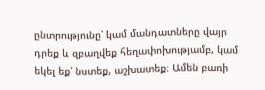ընտրությունը՝ կամ մանդատները վայր դրեք և զբաղվեք հեղափոխությամբ, կամ եկել եք՝ նստեք, աշխատեք։ Ամեն բառի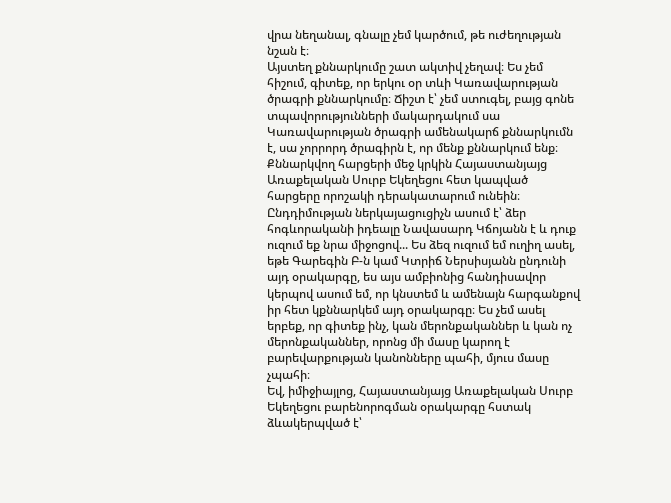վրա նեղանալ, գնալը չեմ կարծում, թե ուժեղության նշան է։
Այստեղ քննարկումը շատ ակտիվ չեղավ։ Ես չեմ հիշում, գիտեք, որ երկու օր տևի Կառավարության ծրագրի քննարկումը։ Ճիշտ է՝ չեմ ստուգել, բայց գոնե տպավորությունների մակարդակում սա Կառավարության ծրագրի ամենակարճ քննարկումն է, սա չորրորդ ծրագիրն է, որ մենք քննարկում ենք։
Քննարկվող հարցերի մեջ կրկին Հայաստանյայց Առաքելական Սուրբ Եկեղեցու հետ կապված հարցերը որոշակի դերակատարում ունեին։ Ընդդիմության ներկայացուցիչն ասում է՝ ձեր հոգևորականի իդեալը Նավասարդ Կճոյանն է և դուք ուզում եք նրա միջոցով... Ես ձեզ ուզում եմ ուղիղ ասել, եթե Գարեգին Բ-ն կամ Կտրիճ Ներսիսյանն ընդունի այդ օրակարգը, ես այս ամբիոնից հանդիսավոր կերպով ասում եմ, որ կնստեմ և ամենայն հարգանքով իր հետ կքննարկեմ այդ օրակարգը։ Ես չեմ ասել երբեք, որ գիտեք ինչ, կան մերոնքականներ և կան ոչ մերոնքականներ, որոնց մի մասը կարող է բարեվարքության կանոնները պահի, մյուս մասը չպահի։
Եվ, իմիջիայլոց, Հայաստանյայց Առաքելական Սուրբ Եկեղեցու բարենորոգման օրակարգը հստակ ձևակերպված է՝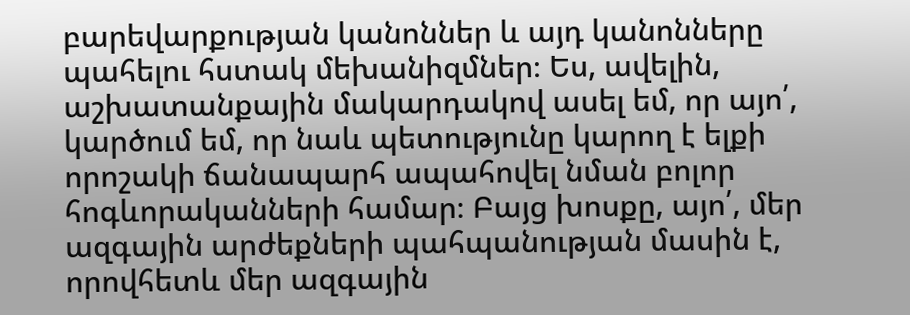բարեվարքության կանոններ և այդ կանոնները պահելու հստակ մեխանիզմներ։ Ես, ավելին, աշխատանքային մակարդակով ասել եմ, որ այո՛, կարծում եմ, որ նաև պետությունը կարող է ելքի որոշակի ճանապարհ ապահովել նման բոլոր հոգևորականների համար։ Բայց խոսքը, այո՛, մեր ազգային արժեքների պահպանության մասին է, որովհետև մեր ազգային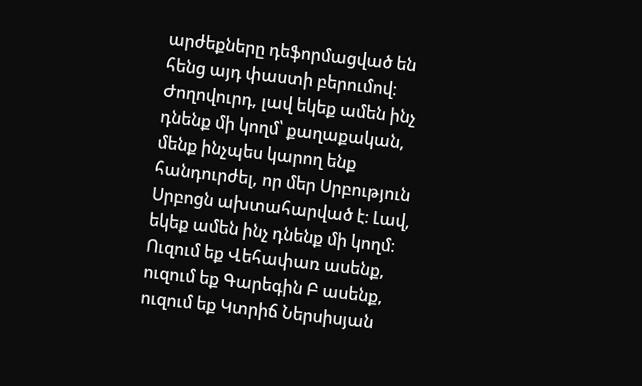արժեքները դեֆորմացված են հենց այդ փաստի բերումով։
Ժողովուրդ, լավ եկեք ամեն ինչ դնենք մի կողմ՝ քաղաքական, մենք ինչպես կարող ենք հանդուրժել, որ մեր Սրբություն Սրբոցն ախտահարված է։ Լավ, եկեք ամեն ինչ դնենք մի կողմ։ Ուզում եք Վեհափառ ասենք, ուզում եք Գարեգին Բ ասենք, ուզում եք Կտրիճ Ներսիսյան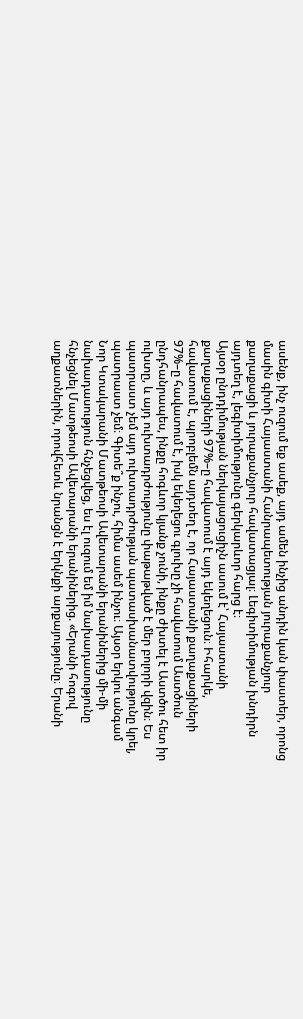ասենք, ինչ ուզում եք ասեք, այդ ամեն ինչից անդին կան փաստեր, որոնց մասին գիտի Հայաստանի Հանրապետության յուրաքանչյուր քաղաքացի և յուրաքանչյուր հավատացյալ։ Լեգիտիմության խնդիրն այդտեղ է, լեգիտիմությունը գերկարևոր հարց է։
Այսօր ընդդիմության ներկայացուցիչն ասում է՝ Հայաստանի քաղաքացիների 97%–ը հավատում է այդ եկեղեցուն։ Իհարկե, հավատում է, պրոբլեմն այդտեղ է, որ Հայաստանի քաղաքացիների 97%–ը հավատում է, իսկ եկեղեցու գլուխը չի հավատում Աստծուն ընդհանրապես, ինքը հոգևոր կյանք չունի, ինքը ժխտել է Աստծու հետ իր ուխտը, և այդ ուխտադրժությունը փաթաթված է մեր բոլորի վզին։ Ես պատրաստ չեմ այդ ուխտադրժության պատասխանատվությունը կրել, պատրաստ չեմ։ Գիտե՞ք ինչու, հիմա ասեմ ինչու։ Այսօր երկու անգամ Նոր Կտակարանի Մատթեոսի Ավետարանի երանիներից մի-մի նախադասություն հնչեցվեց, ես էլ ուզում եմ իմ նախադասությունը հնչեցնել Մատթեոսի Ավետարանի երանիներից. «Երանի հոգով աղքատներին, որովհետև նրանցն է երկնքի արքայությունը։ Երանի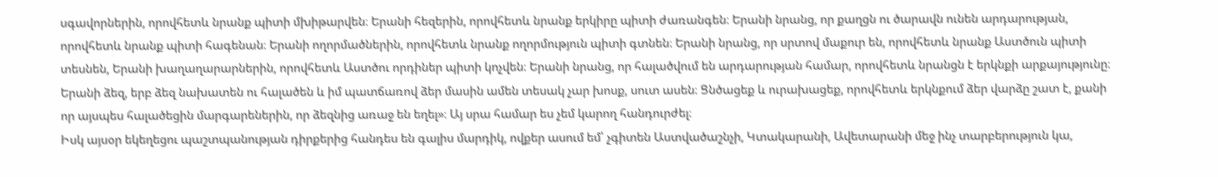սգավորներին, որովհետև նրանք պիտի մխիթարվեն։ Երանի հեզերին, որովհետև նրանք երկիրը պիտի ժառանգեն։ Երանի նրանց, որ քաղցն ու ծարավն ունեն արդարության, որովհետև նրանք պիտի հագենան։ Երանի ողորմածներին, որովհետև նրանք ողորմություն պիտի գտնեն։ Երանի նրանց, որ սրտով մաքուր են, որովհետև նրանք Աստծուն պիտի տեսնեն, Երանի խաղաղարարներին, որովհետև Աստծու որդիներ պիտի կոչվեն։ Երանի նրանց, որ հալածվում են արդարության համար, որովհետև նրանցն է երկնքի արքայությունը։ Երանի ձեզ, երբ ձեզ նախատեն ու հալածեն և իմ պատճառով ձեր մասին ամեն տեսակ չար խոսք, սուտ ասեն։ Ցնծացեք և ուրախացեք, որովհետև երկնքում ձեր վարձը շատ է, քանի որ այսպես հալածեցին մարգարեներին, որ ձեզնից առաջ են եղել»։ Այ սրա համար ես չեմ կարող հանդուրժել։
Իսկ այսօր եկեղեցու պաշտպանության դիրքերից հանդես են գալիս մարդիկ, ովքեր ասում եմ՝ չգիտեն Աստվածաշնչի, Կտակարանի, Ավետարանի մեջ ինչ տարբերություն կա,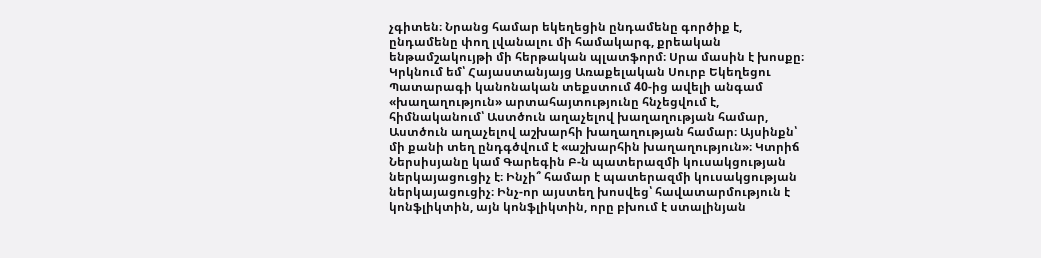չգիտեն։ Նրանց համար եկեղեցին ընդամենը գործիք է, ընդամենը փող լվանալու մի համակարգ, քրեական ենթամշակույթի մի հերթական պլատֆորմ։ Սրա մասին է խոսքը։ Կրկնում եմ՝ Հայաստանյայց Առաքելական Սուրբ Եկեղեցու Պատարագի կանոնական տեքստում 40-ից ավելի անգամ «խաղաղություն» արտահայտությունը հնչեցվում է, հիմնականում՝ Աստծուն աղաչելով խաղաղության համար, Աստծուն աղաչելով աշխարհի խաղաղության համար։ Այսինքն՝ մի քանի տեղ ընդգծվում է «աշխարհին խաղաղություն»։ Կտրիճ Ներսիսյանը կամ Գարեգին Բ-ն պատերազմի կուսակցության ներկայացուցիչ է։ Ինչի՞ համար է պատերազմի կուսակցության ներկայացուցիչ։ Ինչ-որ այստեղ խոսվեց՝ հավատարմություն է կոնֆլիկտին, այն կոնֆլիկտին, որը բխում է ստալինյան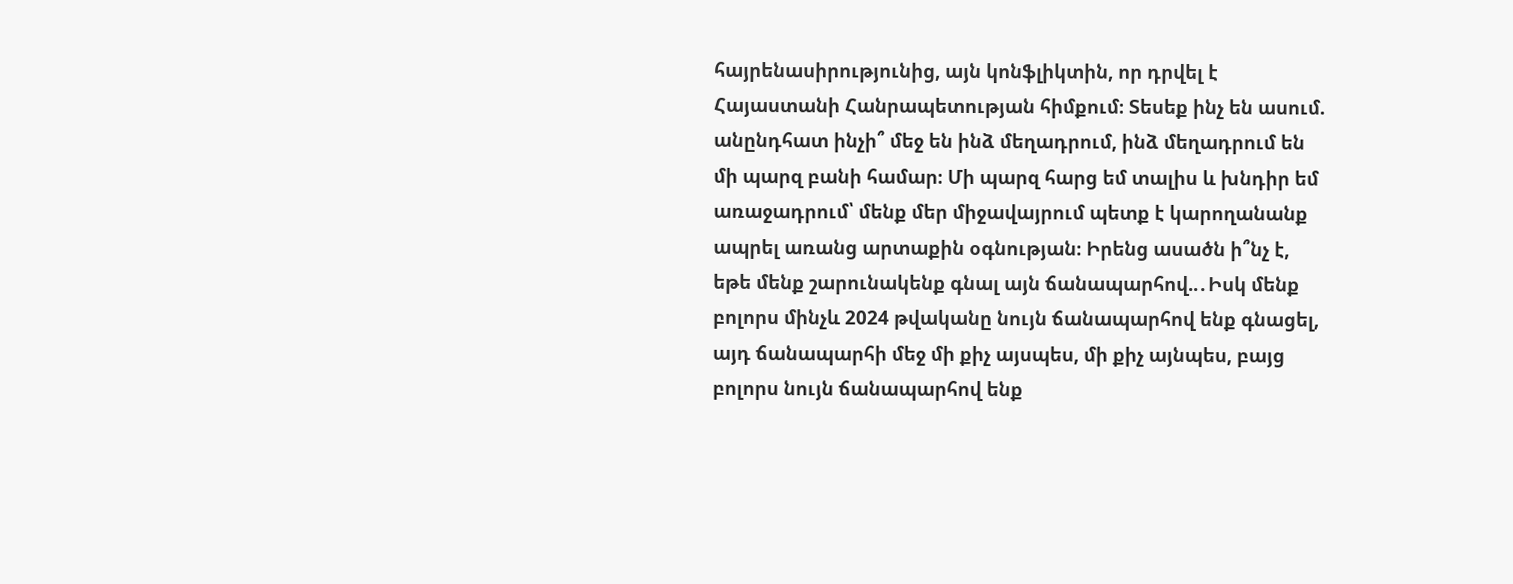հայրենասիրությունից, այն կոնֆլիկտին, որ դրվել է Հայաստանի Հանրապետության հիմքում։ Տեսեք ինչ են ասում. անընդհատ ինչի՞ մեջ են ինձ մեղադրում, ինձ մեղադրում են մի պարզ բանի համար։ Մի պարզ հարց եմ տալիս և խնդիր եմ առաջադրում՝ մենք մեր միջավայրում պետք է կարողանանք ապրել առանց արտաքին օգնության։ Իրենց ասածն ի՞նչ է, եթե մենք շարունակենք գնալ այն ճանապարհով..․Իսկ մենք բոլորս մինչև 2024 թվականը նույն ճանապարհով ենք գնացել, այդ ճանապարհի մեջ մի քիչ այսպես, մի քիչ այնպես, բայց բոլորս նույն ճանապարհով ենք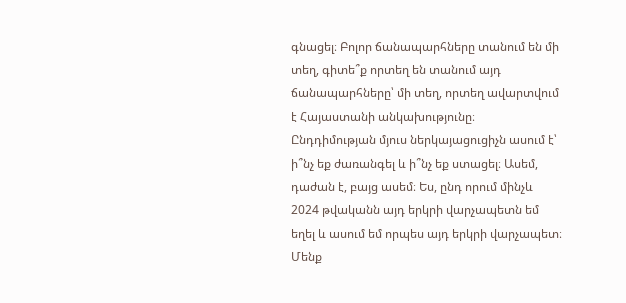գնացել։ Բոլոր ճանապարհները տանում են մի տեղ, գիտե՞ք որտեղ են տանում այդ ճանապարհները՝ մի տեղ, որտեղ ավարտվում է Հայաստանի անկախությունը։
Ընդդիմության մյուս ներկայացուցիչն ասում է՝ ի՞նչ եք ժառանգել և ի՞նչ եք ստացել։ Ասեմ, դաժան է, բայց ասեմ։ Ես, ընդ որում մինչև 2024 թվականն այդ երկրի վարչապետն եմ եղել և ասում եմ որպես այդ երկրի վարչապետ։ Մենք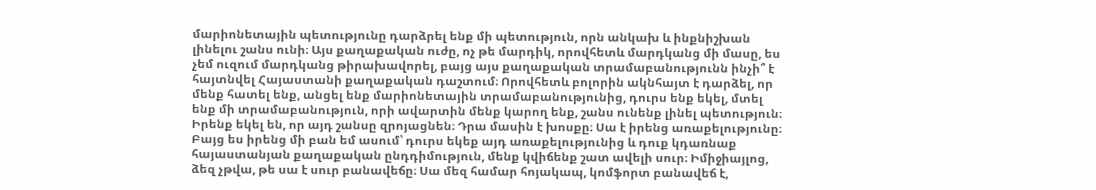մարիոնետային պետությունը դարձրել ենք մի պետություն, որն անկախ և ինքնիշխան լինելու շանս ունի։ Այս քաղաքական ուժը, ոչ թե մարդիկ, որովհետև մարդկանց մի մասը, ես չեմ ուզում մարդկանց թիրախավորել, բայց այս քաղաքական տրամաբանությունն ինչի՞ է հայտնվել Հայաստանի քաղաքական դաշտում։ Որովհետև բոլորին ակնհայտ է դարձել, որ մենք հատել ենք, անցել ենք մարիոնետային տրամաբանությունից, դուրս ենք եկել, մտել ենք մի տրամաբանություն, որի ավարտին մենք կարող ենք, շանս ունենք լինել պետություն։ Իրենք եկել են, որ այդ շանսը զրոյացնեն։ Դրա մասին է խոսքը։ Սա է իրենց առաքելությունը։ Բայց ես իրենց մի բան եմ ասում՝ դուրս եկեք այդ առաքելությունից և դուք կդառնաք հայաստանյան քաղաքական ընդդիմություն, մենք կվիճենք շատ ավելի սուր։ Իմիջիայլոց, ձեզ չթվա, թե սա է սուր բանավեճը։ Սա մեզ համար հոյակապ, կոմֆորտ բանավեճ է,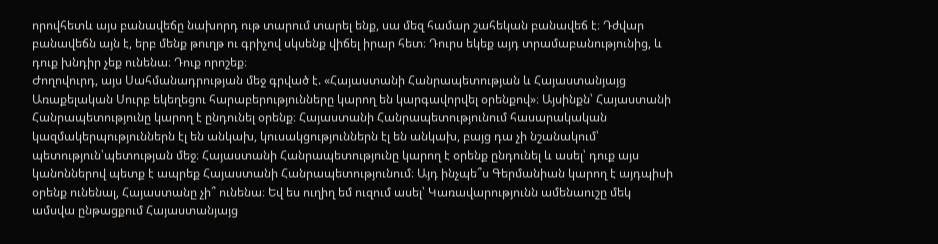որովհետև այս բանավեճը նախորդ ութ տարում տարել ենք, սա մեզ համար շահեկան բանավեճ է։ Դժվար բանավեճն այն է, երբ մենք թուղթ ու գրիչով սկսենք վիճել իրար հետ։ Դուրս եկեք այդ տրամաբանությունից, և դուք խնդիր չեք ունենա։ Դուք որոշեք։
Ժողովուրդ, այս Սահմանադրության մեջ գրված է. «Հայաստանի Հանրապետության և Հայաստանյայց Առաքելական Սուրբ եկեղեցու հարաբերությունները կարող են կարգավորվել օրենքով»։ Այսինքն՝ Հայաստանի Հանրապետությունը կարող է ընդունել օրենք։ Հայաստանի Հանրապետությունում հասարակական կազմակերպություններն էլ են անկախ, կուսակցություններն էլ են անկախ, բայց դա չի նշանակում՝ պետություն՝պետության մեջ։ Հայաստանի Հանրապետությունը կարող է օրենք ընդունել և ասել՝ դուք այս կանոններով պետք է ապրեք Հայաստանի Հանրապետությունում։ Այդ ինչպե՞ս Գերմանիան կարող է այդպիսի օրենք ունենալ, Հայաստանը չի՞ ունենա։ Եվ ես ուղիղ եմ ուզում ասել՝ Կառավարությունն ամենաուշը մեկ ամսվա ընթացքում Հայաստանյայց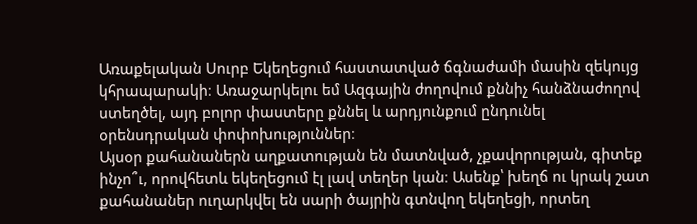Առաքելական Սուրբ Եկեղեցում հաստատված ճգնաժամի մասին զեկույց կհրապարակի։ Առաջարկելու եմ Ազգային ժողովում քննիչ հանձնաժողով ստեղծել, այդ բոլոր փաստերը քննել և արդյունքում ընդունել օրենսդրական փոփոխություններ։
Այսօր քահանաներն աղքատության են մատնված, չքավորության, գիտեք ինչո՞ւ, որովհետև եկեղեցում էլ լավ տեղեր կան։ Ասենք՝ խեղճ ու կրակ շատ քահանաներ ուղարկվել են սարի ծայրին գտնվող եկեղեցի, որտեղ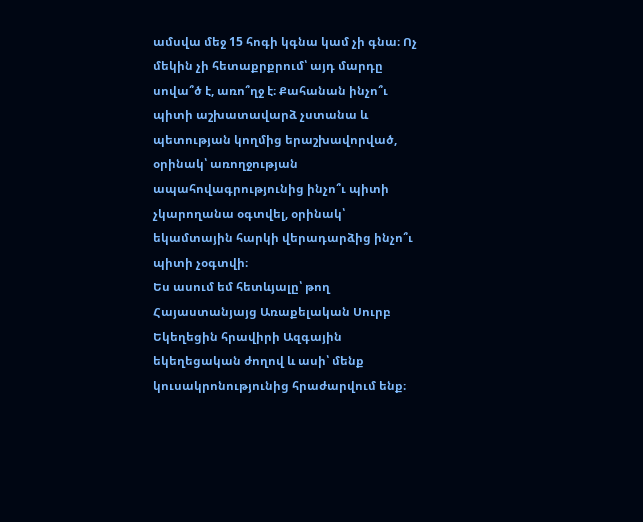ամսվա մեջ 15 հոգի կգնա կամ չի գնա։ Ոչ մեկին չի հետաքրքրում՝ այդ մարդը սովա՞ծ է, առո՞ղջ է։ Քահանան ինչո՞ւ պիտի աշխատավարձ չստանա և պետության կողմից երաշխավորված, օրինակ՝ առողջության ապահովագրությունից ինչո՞ւ պիտի չկարողանա օգտվել, օրինակ՝ եկամտային հարկի վերադարձից ինչո՞ւ պիտի չօգտվի։
Ես ասում եմ հետևյալը՝ թող Հայաստանյայց Առաքելական Սուրբ Եկեղեցին հրավիրի Ազգային եկեղեցական ժողով և ասի՝ մենք կուսակրոնությունից հրաժարվում ենք։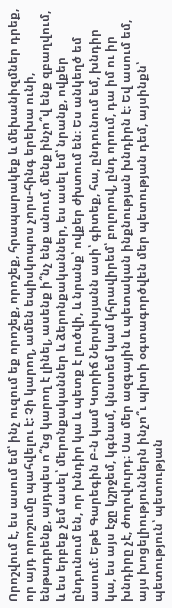Որոշվում է, ես ասում եմ՝ ինչ ուզում եք որոշեք, որոշեք, հրապարակեք և մեխանիզմներ դրեք, որ այդ որոշումը պահվելու է: Չի կարող, ամեն եպիսկոպոս չորս-հինգ երեխա ունի, ենթադրենք, այդպես ո՞նց կարող է լինել, ասենք ի՞նչ ենք անում, մենք ինչո՞վ ենք զբաղվում, և ես երբեք չեմ ասել՝ մերոնքականներ և ձերոնքականներ, ես ասել եմ՝ նրանք, ովքեր ընդունում են, որ խնդիր կա և պետք է լուծվի, և նրանք՝ ովքեր ժխտում են։ Ես անկեղծ եմ ասում։ Եթե Գարեգին Բ-ն կամ Կտրիճ Ներսիսյանն ասի՝ գիտեք, հա, ընդունում եմ, խնդիր կա, ես այս էջը կշրջեմ, կգնամ, կնստեմ կամ կհրավիրեմ՝ բոլորով, ընդ որում, դա իմ ու իր խնդիրը չէ, ժողովուրդ։ Սա մեր ազգային և պետական ինքնության խնդիրն է։ Եվ ասում եմ, այս խոցելիություններն ինչո՞ւ պիտի օգտագործվեն մեր պետության դեմ, այսինքն՝ պետություն՝ պետության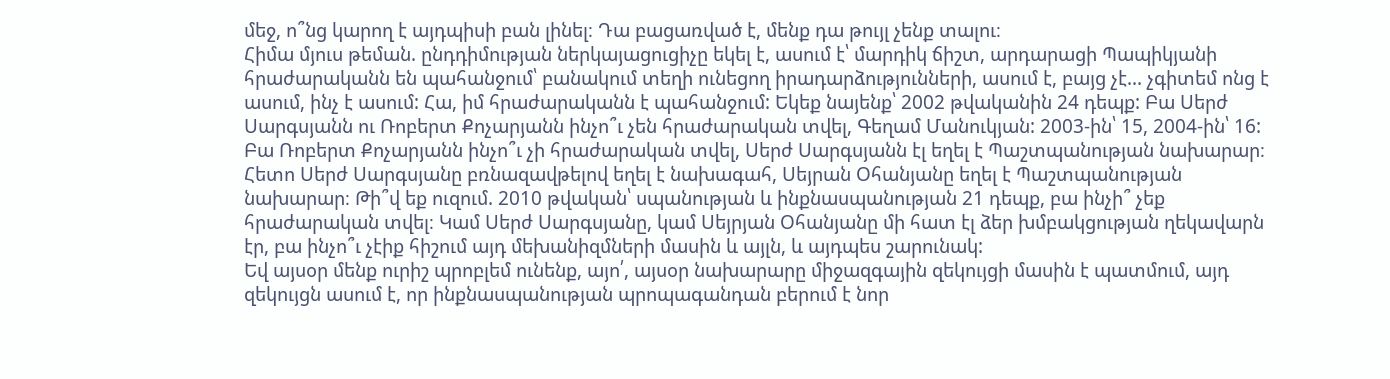մեջ, ո՞նց կարող է այդպիսի բան լինել։ Դա բացառված է, մենք դա թույլ չենք տալու։
Հիմա մյուս թեման. ընդդիմության ներկայացուցիչը եկել է, ասում է՝ մարդիկ ճիշտ, արդարացի Պապիկյանի հրաժարականն են պահանջում՝ բանակում տեղի ունեցող իրադարձությունների, ասում է, բայց չէ... չգիտեմ ոնց է ասում, ինչ է ասում: Հա, իմ հրաժարականն է պահանջում: Եկեք նայենք՝ 2002 թվականին 24 դեպք: Բա Սերժ Սարգսյանն ու Ռոբերտ Քոչարյանն ինչո՞ւ չեն հրաժարական տվել, Գեղամ Մանուկյան: 2003-ին՝ 15, 2004-ին՝ 16: Բա Ռոբերտ Քոչարյանն ինչո՞ւ չի հրաժարական տվել, Սերժ Սարգսյանն էլ եղել է Պաշտպանության նախարար։ Հետո Սերժ Սարգսյանը բռնազավթելով եղել է նախագահ, Սեյրան Օհանյանը եղել է Պաշտպանության նախարար։ Թի՞վ եք ուզում. 2010 թվական՝ սպանության և ինքնասպանության 21 դեպք, բա ինչի՞ չեք հրաժարական տվել։ Կամ Սերժ Սարգսյանը, կամ Սեյրյան Օհանյանը մի հատ էլ ձեր խմբակցության ղեկավարն էր, բա ինչո՞ւ չէիք հիշում այդ մեխանիզմների մասին և այլն, և այդպես շարունակ:
Եվ այսօր մենք ուրիշ պրոբլեմ ունենք, այո՛, այսօր նախարարը միջազգային զեկույցի մասին է պատմում, այդ զեկույցն ասում է, որ ինքնասպանության պրոպագանդան բերում է նոր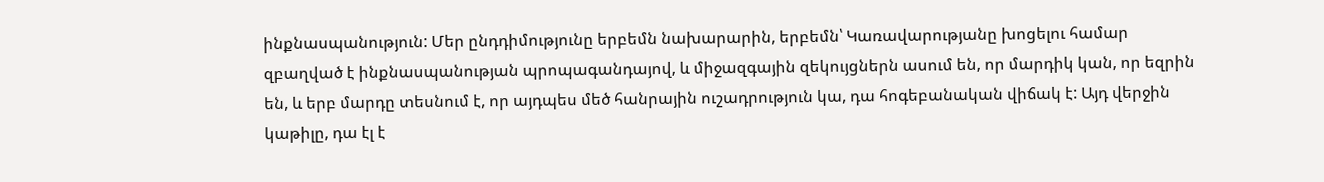ինքնասպանություն: Մեր ընդդիմությունը երբեմն նախարարին, երբեմն՝ Կառավարությանը խոցելու համար զբաղված է ինքնասպանության պրոպագանդայով, և միջազգային զեկույցներն ասում են, որ մարդիկ կան, որ եզրին են, և երբ մարդը տեսնում է, որ այդպես մեծ հանրային ուշադրություն կա, դա հոգեբանական վիճակ է: Այդ վերջին կաթիլը, դա էլ է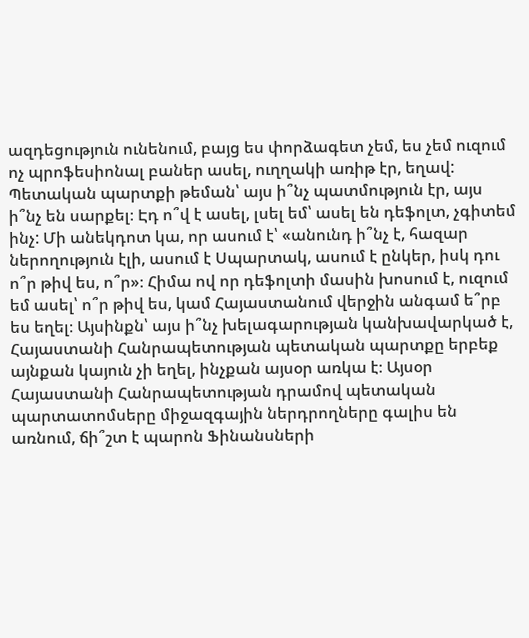ազդեցություն ունենում, բայց ես փորձագետ չեմ, ես չեմ ուզում ոչ պրոֆեսիոնալ բաներ ասել, ուղղակի առիթ էր, եղավ:
Պետական պարտքի թեման՝ այս ի՞նչ պատմություն էր, այս ի՞նչ են սարքել։ Էդ ո՞վ է ասել, լսել եմ՝ ասել են դեֆոլտ, չգիտեմ ինչ: Մի անեկդոտ կա, որ ասում է՝ «անունդ ի՞նչ է, հազար ներողություն էլի, ասում է Սպարտակ, ասում է ընկեր, իսկ դու ո՞ր թիվ ես, ո՞ր»։ Հիմա ով որ դեֆոլտի մասին խոսում է, ուզում եմ ասել՝ ո՞ր թիվ ես, կամ Հայաստանում վերջին անգամ ե՞րբ ես եղել։ Այսինքն՝ այս ի՞նչ խելագարության կանխավարկած է, Հայաստանի Հանրապետության պետական պարտքը երբեք այնքան կայուն չի եղել, ինչքան այսօր առկա է։ Այսօր Հայաստանի Հանրապետության դրամով պետական պարտատոմսերը միջազգային ներդրողները գալիս են առնում, ճի՞շտ է պարոն Ֆինանսների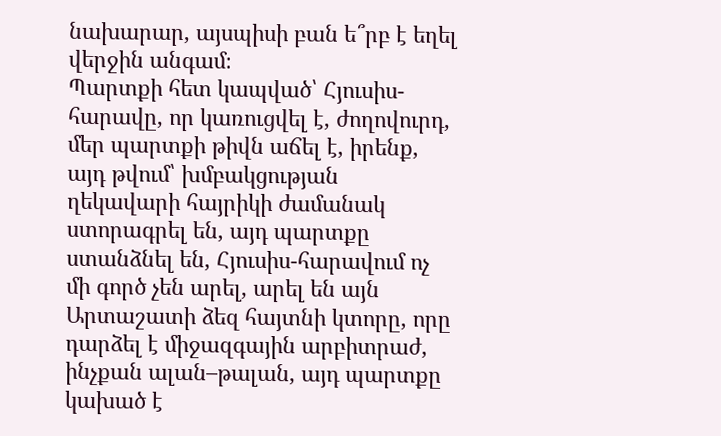նախարար, այսպիսի բան ե՞րբ է եղել վերջին անգամ։
Պարտքի հետ կապված՝ Հյուսիս-հարավը, որ կառուցվել է, ժողովուրդ, մեր պարտքի թիվն աճել է, իրենք, այդ թվում՝ խմբակցության ղեկավարի հայրիկի ժամանակ ստորագրել են, այդ պարտքը ստանձնել են, Հյուսիս-հարավում ոչ մի գործ չեն արել, արել են այն Արտաշատի ձեզ հայտնի կտորը, որը դարձել է միջազգային արբիտրաժ, ինչքան ալան–թալան, այդ պարտքը կախած է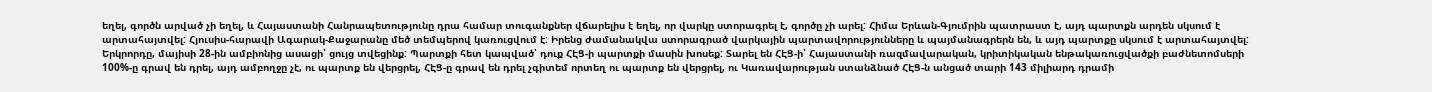եղել, գործն արված չի եղել, և Հայաստանի Հանրապետությունը դրա համար տուգանքներ վճարելիս է եղել, որ վարկը ստորագրել է, գործը չի արել: Հիմա Երևան-Գյումրին պատրաստ է, այդ պարտքն արդեն սկսում է արտահայտվել: Հյուսիս-հարավի Ագարակ-Քաջարանը մեծ տեմպերով կառուցվում է: Իրենց ժամանակվա ստորագրած վարկային պարտավորությունները և պայմանագրերն են, և այդ պարտքը սկսում է արտահայտվել:
Երկրորդը, մայիսի 28-ին ամբիոնից ասացի՝ ցույց տվեցինք: Պարտքի հետ կապված՝ դուք ՀԷՑ-ի պարտքի մասին խոսեք: Տարել են ՀԷՑ-ի՝ Հայաստանի ռազմավարական, կրիտիկական ենթակառուցվածքի բաժնետոմսերի 100%-ը գրավ են դրել, այդ ամբողջը չէ, ու պարտք են վերցրել, ՀԷՑ-ը գրավ են դրել չգիտեմ որտեղ ու պարտք են վերցրել, ու Կառավարության ստանձնած ՀԷՑ-ն անցած տարի 143 միլիարդ դրամի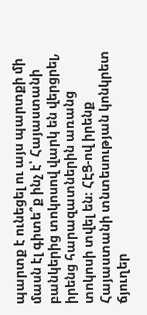պարտք է ունեցել ու այս պարտքի մի մասն էլ գիտե՞ք ինչ է՝ Հայաստանի բանկերից տոկոսով վարկ են վերցրել, իրենց հարազատներին առանց տոկոսի տվել են։ ՀԷՑ-ով իրենք Հայաստանի տնտեսության կոնկրետ ճյուղեր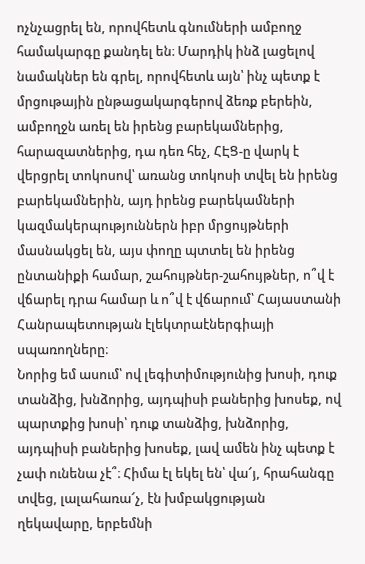ոչնչացրել են, որովհետև գնումների ամբողջ համակարգը քանդել են։ Մարդիկ ինձ լացելով նամակներ են գրել, որովհետև այն՝ ինչ պետք է մրցութային ընթացակարգերով ձեռք բերեին, ամբողջն առել են իրենց բարեկամներից, հարազատներից, դա դեռ հեչ, ՀԷՑ-ը վարկ է վերցրել տոկոսով՝ առանց տոկոսի տվել են իրենց բարեկամներին, այդ իրենց բարեկամների կազմակերպություններն իբր մրցույթների մասնակցել են, այս փողը պտտել են իրենց ընտանիքի համար, շահույթներ-շահույթներ, ո՞վ է վճարել դրա համար և ո՞վ է վճարում՝ Հայաստանի Հանրապետության էլեկտրաէներգիայի սպառողները։
Նորից եմ ասում՝ ով լեգիտիմությունից խոսի, դուք տանձից, խնձորից, այդպիսի բաներից խոսեք, ով պարտքից խոսի՝ դուք տանձից, խնձորից, այդպիսի բաներից խոսեք, լավ ամեն ինչ պետք է չափ ունենա չէ՞։ Հիմա էլ եկել են՝ վա՜յ, հրահանգը տվեց, լալահառա՜չ, էն խմբակցության ղեկավարը, երբեմնի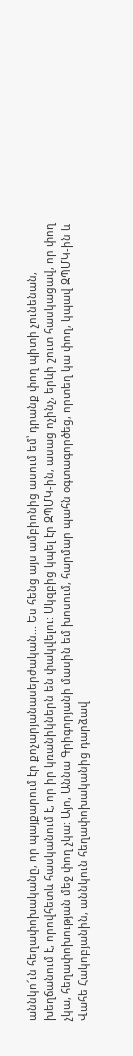աննկո՜ւն հեղափոխականը, որ պայքարում էր քոչարյանասերժական... Ես հենց այս ամբիոնից ասում եմ՝ դրանք փող պիտի չունենան, խեղճանում է, որովհետև հասկանում է, որ իր կռանիկներն են փակվելու: Սկզբից կպել էր ԶՊՄԿ-ին, ասաց ոչինչ, երևի շուտ հասկացավ, որ փող չկա, հեղափոխության մեջ փող չկա: Այո, Աննա Գրիգորյանի մասին եմ խոսում, հարմար պահն օգտագործեց, որտեղ կա փող, կպավ ԶՊՄԿ-ին և Վահե Հակոբյանին, աննկուն հեղափոխականից դարձավ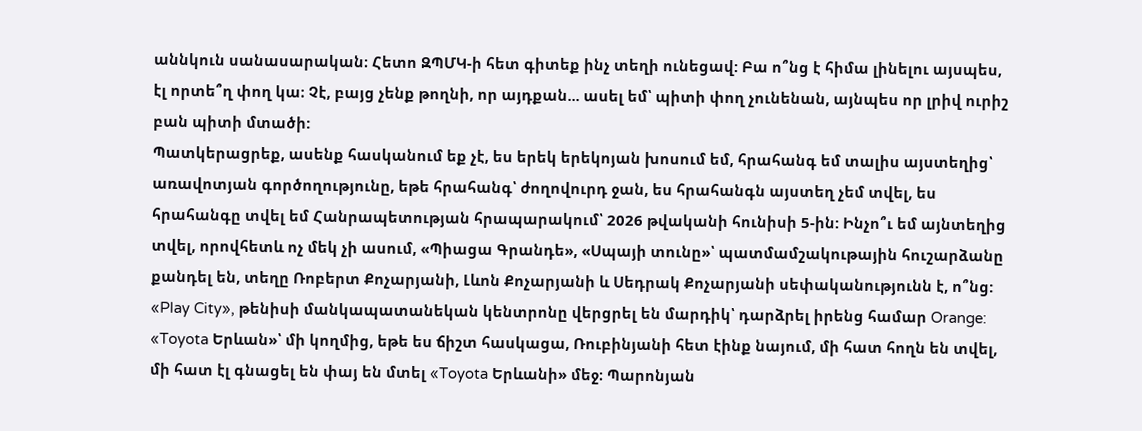աննկուն սանասարական։ Հետո ԶՊՄԿ-ի հետ գիտեք ինչ տեղի ունեցավ: Բա ո՞նց է հիմա լինելու այսպես, էլ որտե՞ղ փող կա։ Չէ, բայց չենք թողնի, որ այդքան... ասել եմ՝ պիտի փող չունենան, այնպես որ լրիվ ուրիշ բան պիտի մտածի:
Պատկերացրեք, ասենք հասկանում եք չէ, ես երեկ երեկոյան խոսում եմ, հրահանգ եմ տալիս այստեղից՝ առավոտյան գործողությունը, եթե հրահանգ՝ ժողովուրդ ջան, ես հրահանգն այստեղ չեմ տվել, ես հրահանգը տվել եմ Հանրապետության հրապարակում՝ 2026 թվականի հունիսի 5-ին: Ինչո՞ւ եմ այնտեղից տվել, որովհետև ոչ մեկ չի ասում, «Պիացա Գրանդե», «Սպայի տունը»՝ պատմամշակութային հուշարձանը քանդել են, տեղը Ռոբերտ Քոչարյանի, Լևոն Քոչարյանի և Սեդրակ Քոչարյանի սեփականությունն է, ո՞նց: «Play City», թենիսի մանկապատանեկան կենտրոնը վերցրել են մարդիկ՝ դարձրել իրենց համար Orange: «Toyota Երևան»՝ մի կողմից, եթե ես ճիշտ հասկացա, Ռուբինյանի հետ էինք նայում, մի հատ հողն են տվել, մի հատ էլ գնացել են փայ են մտել «Toyota Երևանի» մեջ։ Պարոնյան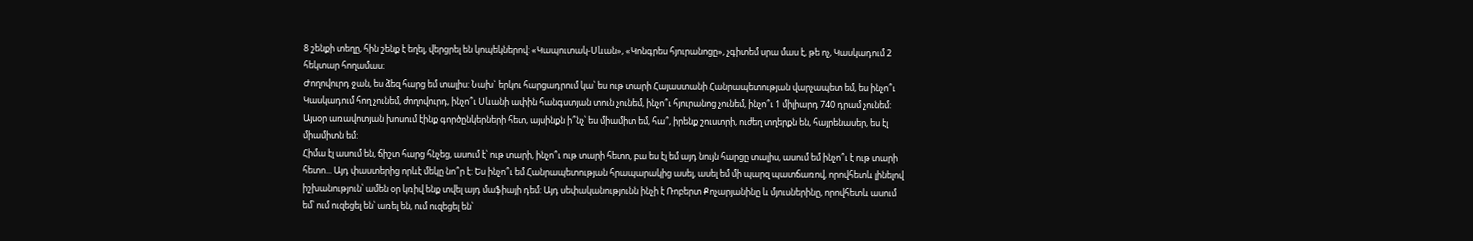8 շենքի տեղը, հին շենք է եղել, վերցրել են կոպեկներով: «Կապուտակ-Սևան», «Կոնգրես հյուրանոցը», չգիտեմ սրա մաս է, թե ոչ, Կասկադում 2 հեկտար հողամաս։
Ժողովուրդ ջան, ես ձեզ հարց եմ տալիս: Նախ` երկու հարցադրում կա՝ ես ութ տարի Հայաստանի Հանրապետության վարչապետ եմ, ես ինչո՞ւ Կասկադում հող չունեմ, ժողովուրդ, ինչո՞ւ Սևանի ափին հանգստյան տուն չունեմ, ինչո՞ւ հյուրանոց չունեմ, ինչո՞ւ 1 միլիարդ 740 դրամ չունեմ: Այսօր առավոտյան խոսում էինք գործընկերների հետ, այսինքն ի՞նչ՝ ես միամիտ եմ, հա՞, իրենք շուստրի, ուժեղ տղերքն են, հայրենասեր, ես էլ միամիտն եմ:
Հիմա էլ ասում են, ճիշտ հարց հնչեց, ասում է՝ ութ տարի, ինչո՞ւ ութ տարի հետո, բա ես էլ եմ այդ նույն հարցը տալիս, ասում եմ ինչո՞ւ է ութ տարի հետո... Այդ փաստերից որևէ մեկը նո՞ր է: Ես ինչո՞ւ եմ Հանրապետության հրապարակից ասել, ասել եմ մի պարզ պատճառով, որովհետև լինելով իշխանություն՝ ամեն օր կռիվ ենք տվել այդ մաֆիայի դեմ: Այդ սեփականությունն ինչի է Ռոբերտ Քոչարյանինը և մյուսներինը, որովհետև ասում եմ՝ ում ուզեցել են՝ առել են, ում ուզեցել են՝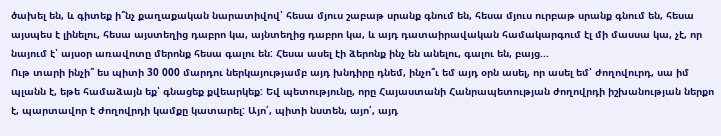ծախել են, և գիտեք ի՞նչ քաղաքական նարատիվով՝ հեսա մյուս շաբաթ սրանք գնում են, հեսա մյուս ուրբաթ սրանք գնում են, հեսա այսպես է լինելու, հեսա այստեղից դաբրո կա, այնտեղից դաբրո կա, և այդ դատաիրավական համակարգում էլ մի մասսա կա, չէ, որ նայում է՝ այսօր առավոտը մերոնք հեսա գալու են: Հեսա ասել էի ձերոնք ինչ են անելու, գալու են, բայց...
Ութ տարի ինչի՞ ես պիտի 30 000 մարդու ներկայությամբ այդ խնդիրը դնեմ, ինչո՞ւ եմ այդ օրն ասել, որ ասել եմ՝ ժողովուրդ, սա իմ պլանն է, եթե համաձայն եք՝ գնացեք քվեարկեք: Եվ պետությունը, որը Հայաստանի Հանրապետության ժողովրդի իշխանության ներքո է, պարտավոր է ժողովրդի կամքը կատարել: Այո՛, պիտի նստեն, այո՛, այդ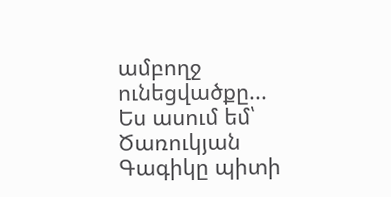ամբողջ ունեցվածքը... Ես ասում եմ՝ Ծառուկյան Գագիկը պիտի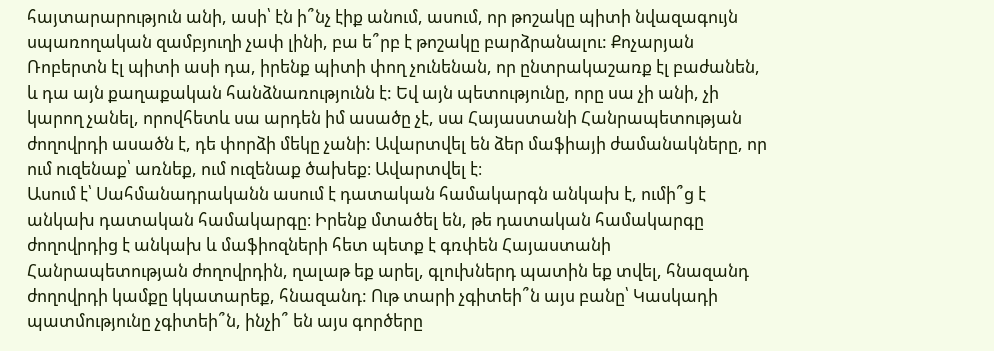հայտարարություն անի, ասի՝ էն ի՞նչ էիք անում, ասում, որ թոշակը պիտի նվազագույն սպառողական զամբյուղի չափ լինի, բա ե՞րբ է թոշակը բարձրանալու: Քոչարյան Ռոբերտն էլ պիտի ասի դա, իրենք պիտի փող չունենան, որ ընտրակաշառք էլ բաժանեն, և դա այն քաղաքական հանձնառությունն է: Եվ այն պետությունը, որը սա չի անի, չի կարող չանել, որովհետև սա արդեն իմ ասածը չէ, սա Հայաստանի Հանրապետության ժողովրդի ասածն է, դե փորձի մեկը չանի: Ավարտվել են ձեր մաֆիայի ժամանակները, որ ում ուզենաք՝ առնեք, ում ուզենաք ծախեք։ Ավարտվել է։
Ասում է՝ Սահմանադրականն ասում է դատական համակարգն անկախ է, ումի՞ց է անկախ դատական համակարգը։ Իրենք մտածել են, թե դատական համակարգը ժողովրդից է անկախ և մաֆիոզների հետ պետք է գռփեն Հայաստանի Հանրապետության ժողովրդին, ղալաթ եք արել, գլուխներդ պատին եք տվել, հնազանդ ժողովրդի կամքը կկատարեք, հնազանդ: Ութ տարի չգիտեի՞ն այս բանը՝ Կասկադի պատմությունը չգիտեի՞ն, ինչի՞ են այս գործերը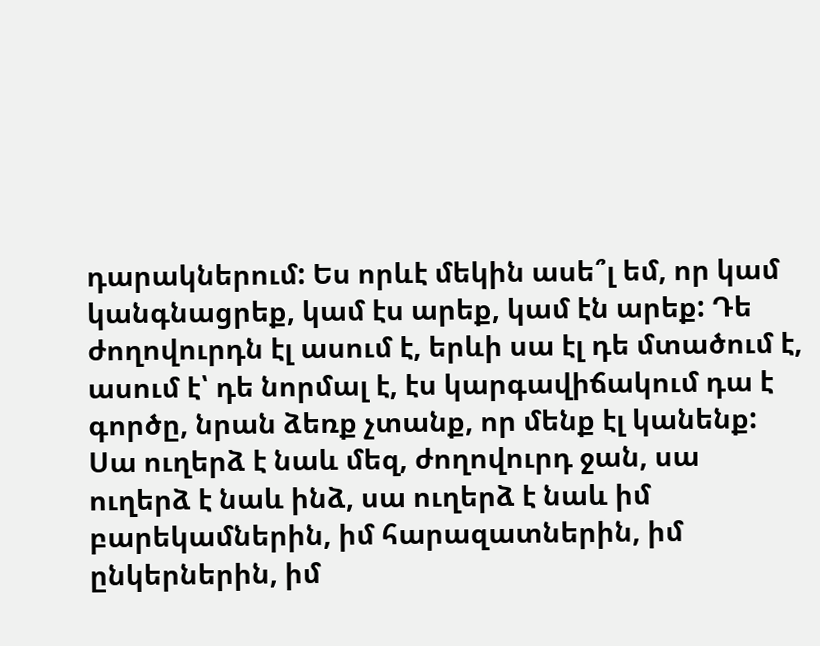դարակներում: Ես որևէ մեկին ասե՞լ եմ, որ կամ կանգնացրեք, կամ էս արեք, կամ էն արեք: Դե ժողովուրդն էլ ասում է, երևի սա էլ դե մտածում է, ասում է՝ դե նորմալ է, էս կարգավիճակում դա է գործը, նրան ձեռք չտանք, որ մենք էլ կանենք:
Սա ուղերձ է նաև մեզ, ժողովուրդ ջան, սա ուղերձ է նաև ինձ, սա ուղերձ է նաև իմ բարեկամներին, իմ հարազատներին, իմ ընկերներին, իմ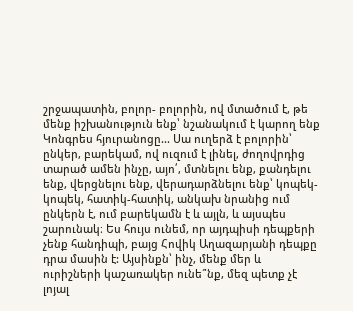շրջապատին, բոլոր- բոլորին, ով մտածում է, թե մենք իշխանություն ենք՝ նշանակում է կարող ենք Կոնգրես հյուրանոցը... Սա ուղերձ է բոլորին՝ ընկեր, բարեկամ, ով ուզում է լինել, ժողովրդից տարած ամեն ինչը, այո՛, մտնելու ենք, քանդելու ենք, վերցնելու ենք, վերադարձնելու ենք՝ կոպեկ-կոպեկ, հատիկ-հատիկ, անկախ նրանից ում ընկերն է, ում բարեկամն է և այլն, և այսպես շարունակ։ Ես հույս ունեմ, որ այդպիսի դեպքերի չենք հանդիպի, բայց Հովիկ Աղազարյանի դեպքը դրա մասին է: Այսինքն՝ ինչ, մենք մեր և ուրիշների կաշառակեր ունե՞նք, մեզ պետք չէ լոյալ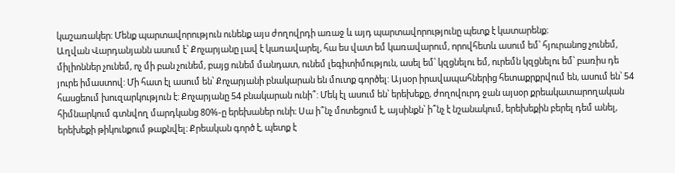կաշառակեր։ Մենք պարտավորություն ունենք այս ժողովրդի առաջ և այդ պարտավորությունը պետք է կատարենք։
Աղվան Վարդանյանն ասում է՝ Քոչարյանը լավ է կառավարել, հա ես վատ եմ կառավարում, որովհետև ասում եմ՝ հյուրանոց չունեմ, միլիոններ չունեմ, ոչ մի բան չունեմ, բայց ունեմ մանդատ, ունեմ լեգիտիմություն, ասել եմ՝ կզցնելու եմ, ուրեմն կզցնելու եմ՝ բառիս դե յուրե իմաստով: Մի հատ էլ ասում են՝ Քոչարյանի բնակարան են մուտք գործել: Այսօր իրավապահներից հետաքրքրվում են, ասում են՝ 54 հասցեում խուզարկություն է: Քոչարյանը 54 բնակարան ունի՞: Մեկ էլ ասում են՝ երեխեքը, ժողովուրդ ջան այսօր քրեակատարողական հիմնարկում գտնվող մարդկանց 80%-ը երեխաներ ունի։ Սա ի՞նչ մոտեցում է, այսինքն՝ ի՞նչ է նշանակում, երեխեքին բերել դեմ անել, երեխեքի թիկունքում թաքնվել։ Քրեական գործ է, պետք է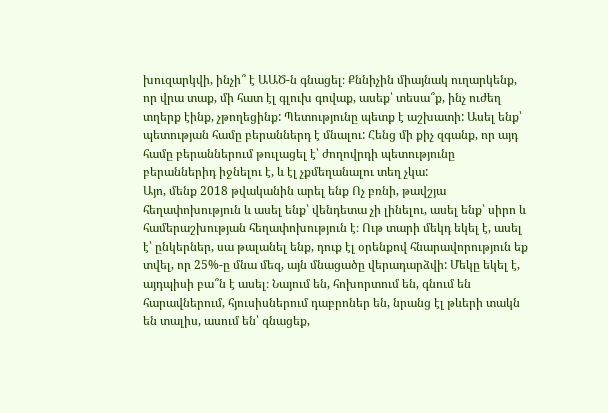խուզարկվի, ինչի՞ է ԱԱԾ-ն գնացել։ Քննիչին միայնակ ուղարկենք, որ վրա տաք, մի հատ էլ գլուխ գովաք, ասեք՝ տեսա՞ք, ինչ ուժեղ տղերք էինք, չթողեցինք: Պետությունը պետք է աշխատի: Ասել ենք՝ պետության համը բերաններդ է մնալու: Հենց մի քիչ զգանք, որ այդ համը բերաններում թուլացել է՝ ժողովրդի պետությունը բերաններիդ իջնելու է, և էլ չքմեղանալու տեղ չկա:
Այո, մենք 2018 թվականին արել ենք Ոչ բռնի, թավշյա հեղափոխություն և ասել ենք՝ վենդետա չի լինելու, ասել ենք՝ սիրո և համերաշխության հեղափոխություն է։ Ութ տարի մեկդ եկել է, ասել է՝ ընկերներ, սա թալանել ենք, դուք էլ օրենքով հնարավորություն եք տվել, որ 25%-ը մնա մեզ, այն մնացածը վերադարձվի: Մեկը եկել է, այդպիսի բա՞ն է ասել։ Նայում են, հոխորտում են, գնում են հարավներում, հյուսիսներում դաբրոներ են, նրանց էլ թևերի տակն են տալիս, ասում են՝ գնացեք,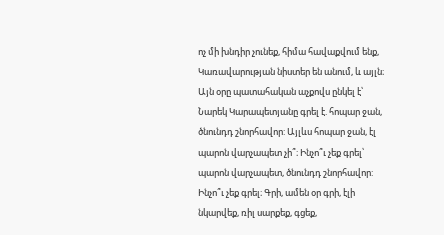ոչ մի խնդիր չունեք, հիմա հավաքվում ենք, Կառավարության նիստեր են անում, և այլն։
Այն օրը պատահական աչքովս ընկել է՝ Նարեկ Կարապետյանը գրել է. հոպար ջան, ծնունդդ շնորհավոր: Այլևս հոպար ջան, էլ պարոն վարչապետ չի՞։ Ինչո՞ւ չեք գրել՝ պարոն վարչապետ, ծնունդդ շնորհավոր: Ինչո՞ւ չեք գրել։ Գրի, ամեն օր գրի, էլի նկարվեք, ռիլ սարքեք, գցեք,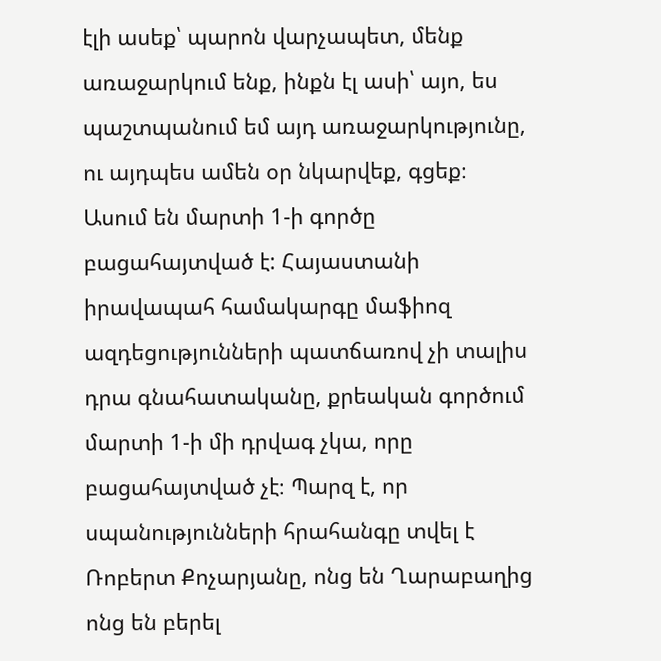էլի ասեք՝ պարոն վարչապետ, մենք առաջարկում ենք, ինքն էլ ասի՝ այո, ես պաշտպանում եմ այդ առաջարկությունը, ու այդպես ամեն օր նկարվեք, գցեք։
Ասում են մարտի 1-ի գործը բացահայտված է: Հայաստանի իրավապահ համակարգը մաֆիոզ ազդեցությունների պատճառով չի տալիս դրա գնահատականը, քրեական գործում մարտի 1-ի մի դրվագ չկա, որը բացահայտված չէ։ Պարզ է, որ սպանությունների հրահանգը տվել է Ռոբերտ Քոչարյանը, ոնց են Ղարաբաղից ոնց են բերել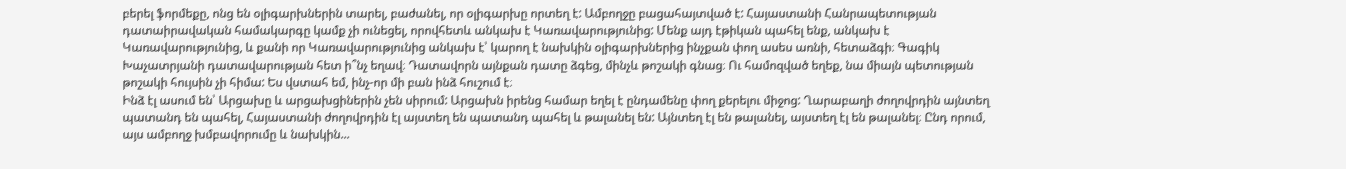բերել ֆորմեքը, ոնց են օլիգարխներին տարել, բաժանել, որ օլիգարխը որտեղ է: Ամբողջը բացահայտված է: Հայաստանի Հանրապետության դատաիրավական համակարգը կամք չի ունեցել, որովհետև անկախ է Կառավարությունից: Մենք այդ էթիկան պահել ենք, անկախ է Կառավարությունից, և քանի որ Կառավարությունից անկախ է՝ կարող է նախկին օլիգարխներից ինչքան փող ասես առնի, հետաձգի։ Գագիկ Խաչատրյանի դատավարության հետ ի՞նչ եղավ։ Դատավորն այնքան դատը ձգեց, մինչև թոշակի գնաց։ Ու համոզված եղեք, նա միայն պետության թոշակի հույսին չի հիմա: Ես վստահ եմ, ինչ-որ մի բան ինձ հուշում է։
Ինձ էլ ասում են՝ Արցախը և արցախցիներին չեն սիրում: Արցախն իրենց համար եղել է ընդամենը փող քերելու միջոց: Ղարաբաղի ժողովրդին այնտեղ պատանդ են պահել, Հայաստանի ժողովրդին էլ այստեղ են պատանդ պահել և թալանել են: Այնտեղ էլ են թալանել, այստեղ էլ են թալանել։ Ընդ որում, այս ամբողջ խմբավորումը և նախկին...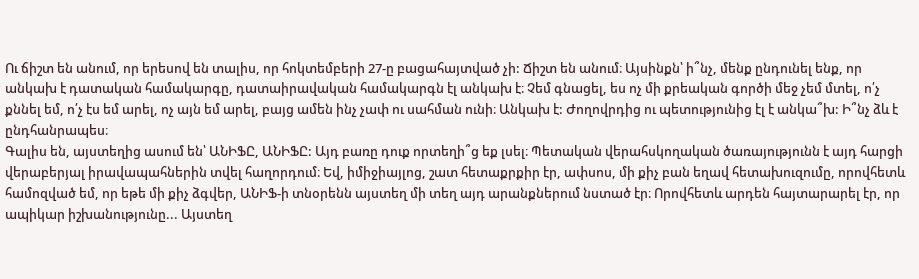Ու ճիշտ են անում, որ երեսով են տալիս, որ հոկտեմբերի 27-ը բացահայտված չի: Ճիշտ են անում։ Այսինքն՝ ի՞նչ, մենք ընդունել ենք, որ անկախ է դատական համակարգը, դատաիրավական համակարգն էլ անկախ է։ Չեմ գնացել, ես ոչ մի քրեական գործի մեջ չեմ մտել, ո՛չ քննել եմ, ո՛չ էս եմ արել, ոչ այն եմ արել, բայց ամեն ինչ չափ ու սահման ունի։ Անկախ է: Ժողովրդից ու պետությունից էլ է անկա՞խ: Ի՞նչ ձև է ընդհանրապես։
Գալիս են, այստեղից ասում են՝ ԱՆԻՖԸ, ԱՆԻՖԸ: Այդ բառը դուք որտեղի՞ց եք լսել։ Պետական վերահսկողական ծառայությունն է այդ հարցի վերաբերյալ իրավապահներին տվել հաղորդում։ Եվ, իմիջիայլոց, շատ հետաքրքիր էր, ափսոս, մի քիչ բան եղավ հետախուզումը, որովհետև համոզված եմ, որ եթե մի քիչ ձգվեր, ԱՆԻՖ-ի տնօրենն այստեղ մի տեղ այդ արանքներում նստած էր։ Որովհետև արդեն հայտարարել էր, որ ապիկար իշխանությունը... Այստեղ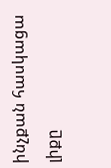ինչքան հասկացա լիքը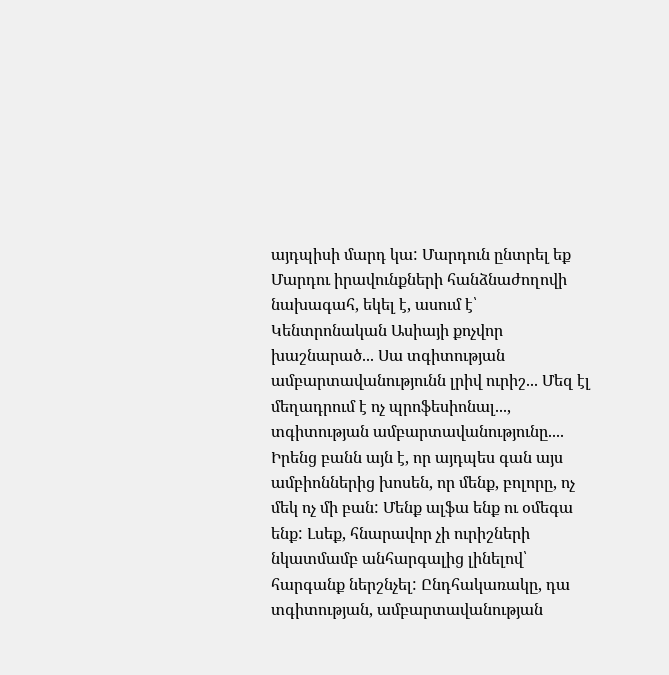այդպիսի մարդ կա: Մարդուն ընտրել եք Մարդու իրավունքների հանձնաժողովի նախագահ, եկել է, ասում է՝ Կենտրոնական Ասիայի քոչվոր խաշնարած... Սա տգիտության ամբարտավանությունն լրիվ ուրիշ... Մեզ էլ մեղադրում է ոչ պրոֆեսիոնալ..., տգիտության ամբարտավանությունը.... Իրենց բանն այն է, որ այդպես գան այս ամբիոններից խոսեն, որ մենք, բոլորը, ոչ մեկ ոչ մի բան: Մենք ալֆա ենք ու օմեգա ենք: Լսեք, հնարավոր չի ուրիշների նկատմամբ անհարգալից լինելով՝ հարգանք ներշնչել: Ընդհակառակը, դա տգիտության, ամբարտավանության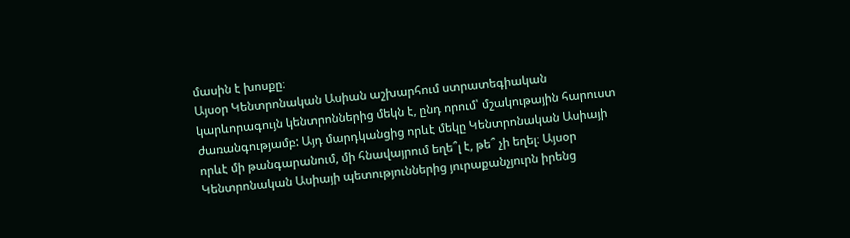մասին է խոսքը։
Այսօր Կենտրոնական Ասիան աշխարհում ստրատեգիական կարևորագույն կենտրոններից մեկն է, ընդ որում՝ մշակութային հարուստ ժառանգությամբ: Այդ մարդկանցից որևէ մեկը Կենտրոնական Ասիայի որևէ մի թանգարանում, մի հնավայրում եղե՞լ է, թե՞ չի եղել։ Այսօր Կենտրոնական Ասիայի պետություններից յուրաքանչյուրն իրենց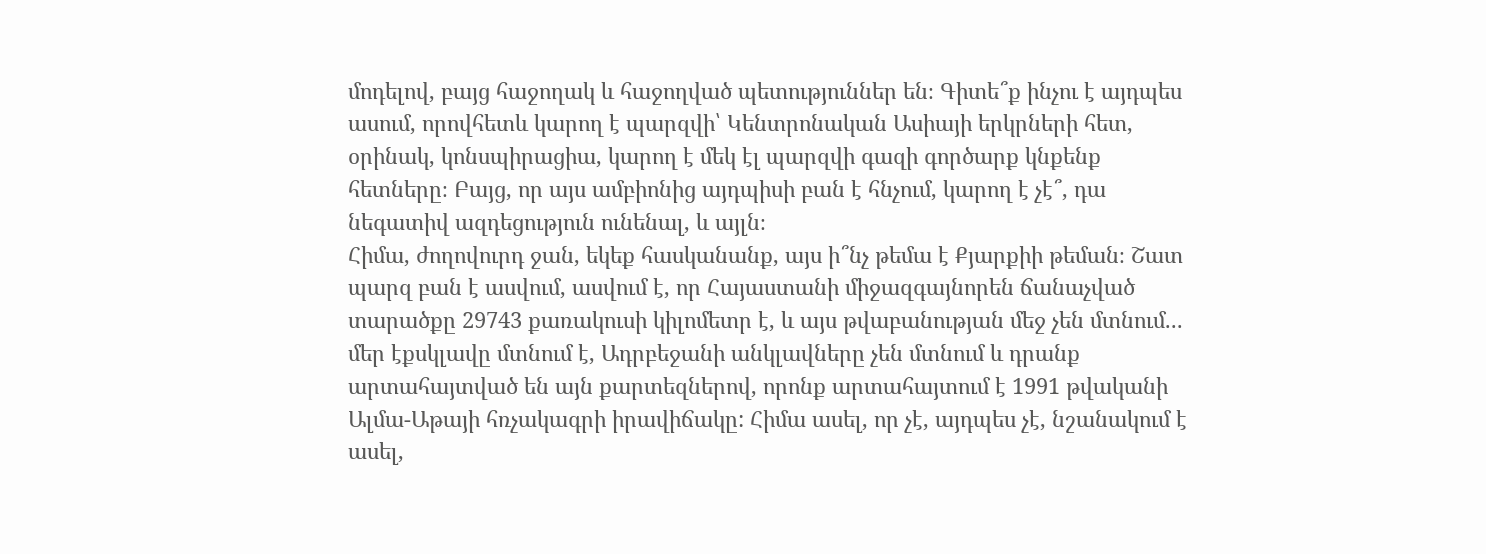մոդելով, բայց հաջողակ և հաջողված պետություններ են։ Գիտե՞ք ինչու է այդպես ասում, որովհետև կարող է պարզվի՝ Կենտրոնական Ասիայի երկրների հետ, օրինակ, կոնսպիրացիա, կարող է մեկ էլ պարզվի գազի գործարք կնքենք հետները։ Բայց, որ այս ամբիոնից այդպիսի բան է հնչում, կարող է չէ՞, դա նեգատիվ ազդեցություն ունենալ, և այլն։
Հիմա, ժողովուրդ ջան, եկեք հասկանանք, այս ի՞նչ թեմա է Քյարքիի թեման։ Շատ պարզ բան է ասվում, ասվում է, որ Հայաստանի միջազգայնորեն ճանաչված տարածքը 29743 քառակուսի կիլոմետր է, և այս թվաբանության մեջ չեն մտնում... մեր էքսկլավը մտնում է, Ադրբեջանի անկլավները չեն մտնում և դրանք արտահայտված են այն քարտեզներով, որոնք արտահայտում է 1991 թվականի Ալմա-Աթայի հռչակագրի իրավիճակը: Հիմա ասել, որ չէ, այդպես չէ, նշանակում է ասել,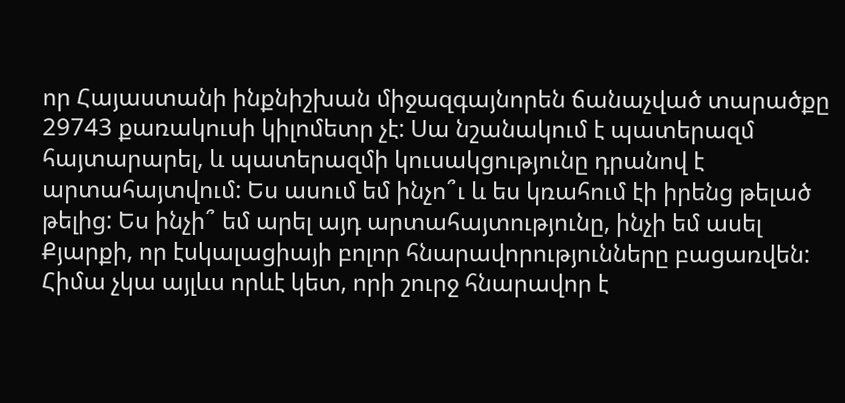որ Հայաստանի ինքնիշխան միջազգայնորեն ճանաչված տարածքը 29743 քառակուսի կիլոմետր չէ: Սա նշանակում է պատերազմ հայտարարել, և պատերազմի կուսակցությունը դրանով է արտահայտվում: Ես ասում եմ ինչո՞ւ և ես կռահում էի իրենց թելած թելից: Ես ինչի՞ եմ արել այդ արտահայտությունը, ինչի եմ ասել Քյարքի, որ էսկալացիայի բոլոր հնարավորությունները բացառվեն: Հիմա չկա այլևս որևէ կետ, որի շուրջ հնարավոր է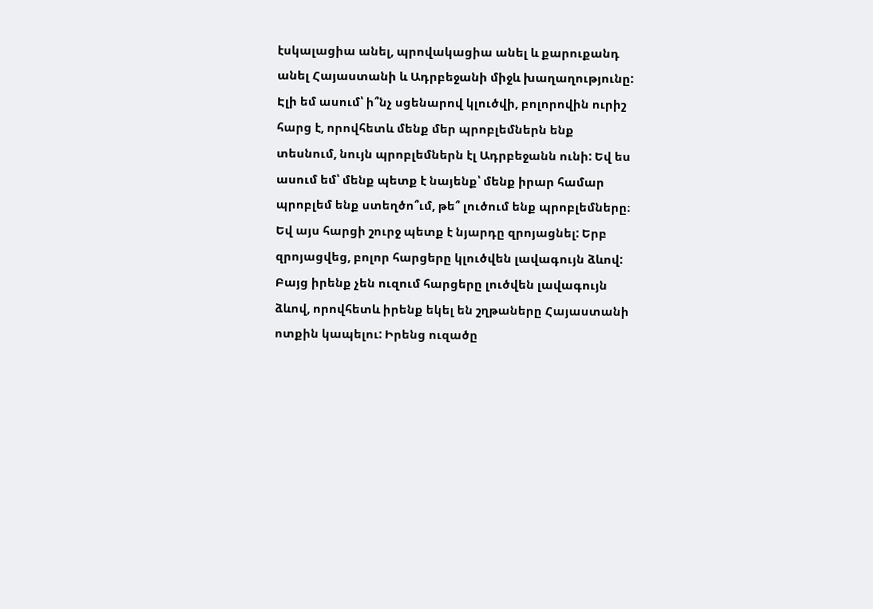էսկալացիա անել, պրովակացիա անել և քարուքանդ անել Հայաստանի և Ադրբեջանի միջև խաղաղությունը: Էլի եմ ասում՝ ի՞նչ սցենարով կլուծվի, բոլորովին ուրիշ հարց է, որովհետև մենք մեր պրոբլեմներն ենք տեսնում, նույն պրոբլեմներն էլ Ադրբեջանն ունի: Եվ ես ասում եմ՝ մենք պետք է նայենք՝ մենք իրար համար պրոբլեմ ենք ստեղծո՞ւմ, թե՞ լուծում ենք պրոբլեմները։ Եվ այս հարցի շուրջ պետք է նյարդը զրոյացնել: Երբ զրոյացվեց, բոլոր հարցերը կլուծվեն լավագույն ձևով:
Բայց իրենք չեն ուզում հարցերը լուծվեն լավագույն ձևով, որովհետև իրենք եկել են շղթաները Հայաստանի ոտքին կապելու: Իրենց ուզածը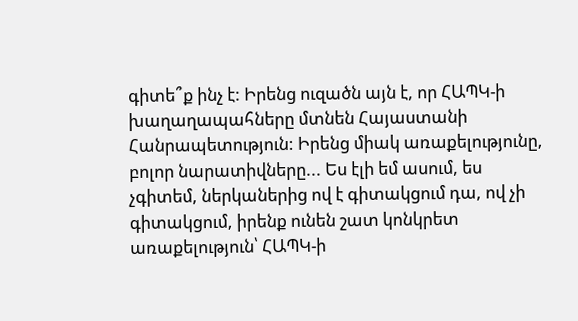գիտե՞ք ինչ է: Իրենց ուզածն այն է, որ ՀԱՊԿ-ի խաղաղապահները մտնեն Հայաստանի Հանրապետություն: Իրենց միակ առաքելությունը, բոլոր նարատիվները... Ես էլի եմ ասում, ես չգիտեմ, ներկաներից ով է գիտակցում դա, ով չի գիտակցում, իրենք ունեն շատ կոնկրետ առաքելություն՝ ՀԱՊԿ-ի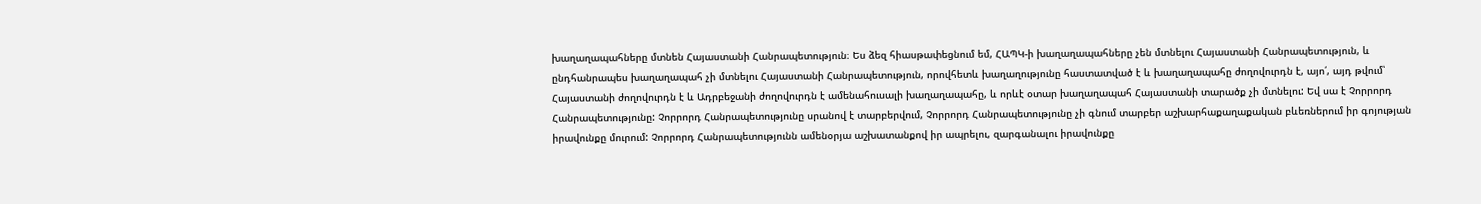խաղաղապահները մտնեն Հայաստանի Հանրապետություն։ Ես ձեզ հիասթափեցնում եմ, ՀԱՊԿ-ի խաղաղապահները չեն մտնելու Հայաստանի Հանրապետություն, և ընդհանրապես խաղաղապահ չի մտնելու Հայաստանի Հանրապետություն, որովհետև խաղաղությունը հաստատված է և խաղաղապահը ժողովուրդն է, այո՛, այդ թվում՝ Հայաստանի ժողովուրդն է և Ադրբեջանի ժողովուրդն է ամենահուսալի խաղաղապահը, և որևէ օտար խաղաղապահ Հայաստանի տարածք չի մտնելու: Եվ սա է Չորրորդ Հանրապետությունը: Չորրորդ Հանրապետությունը սրանով է տարբերվում, Չորրորդ Հանրապետությունը չի գնում տարբեր աշխարհաքաղաքական բևեռներում իր գոյության իրավունքը մուրում: Չորրորդ Հանրապետությունն ամենօրյա աշխատանքով իր ապրելու, զարգանալու իրավունքը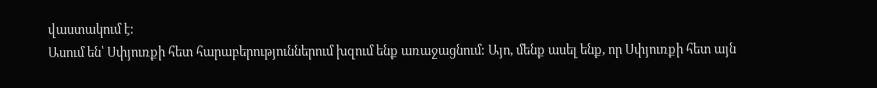վաստակում է:
Ասում են՝ Սփյուռքի հետ հարաբերություններում խզում ենք առաջացնում: Այո, մենք ասել ենք, որ Սփյուռքի հետ այն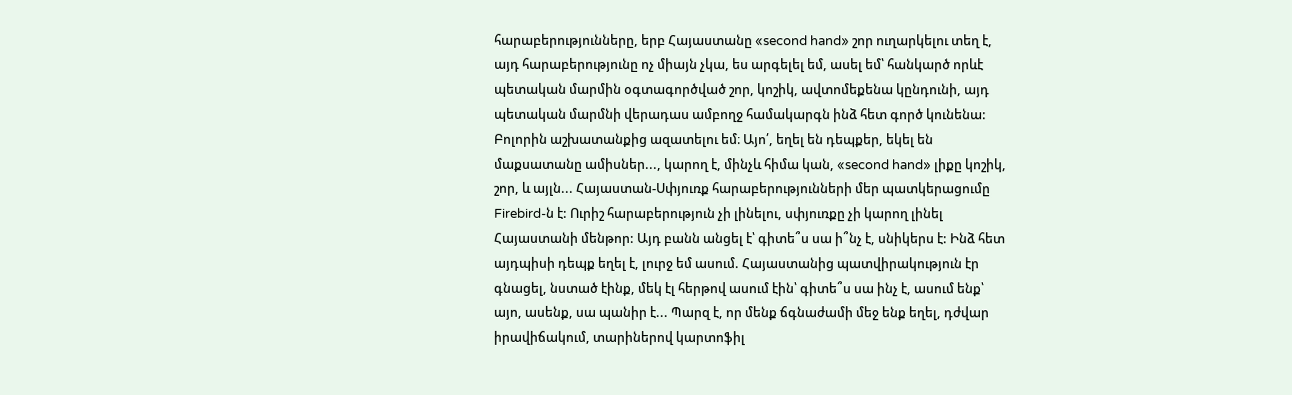հարաբերությունները, երբ Հայաստանը «second hand» շոր ուղարկելու տեղ է, այդ հարաբերությունը ոչ միայն չկա, ես արգելել եմ, ասել եմ՝ հանկարծ որևէ պետական մարմին օգտագործված շոր, կոշիկ, ավտոմեքենա կընդունի, այդ պետական մարմնի վերադաս ամբողջ համակարգն ինձ հետ գործ կունենա: Բոլորին աշխատանքից ազատելու եմ։ Այո՛, եղել են դեպքեր, եկել են մաքսատանը ամիսներ..., կարող է, մինչև հիմա կան, «second hand» լիքը կոշիկ, շոր, և այլն... Հայաստան-Սփյուռք հարաբերությունների մեր պատկերացումը Firebird-ն է: Ուրիշ հարաբերություն չի լինելու, սփյուռքը չի կարող լինել Հայաստանի մենթոր: Այդ բանն անցել է՝ գիտե՞ս սա ի՞նչ է, սնիկերս է: Ինձ հետ այդպիսի դեպք եղել է, լուրջ եմ ասում. Հայաստանից պատվիրակություն էր գնացել, նստած էինք, մեկ էլ հերթով ասում էին՝ գիտե՞ս սա ինչ է, ասում ենք՝ այո, ասենք, սա պանիր է... Պարզ է, որ մենք ճգնաժամի մեջ ենք եղել, դժվար իրավիճակում, տարիներով կարտոֆիլ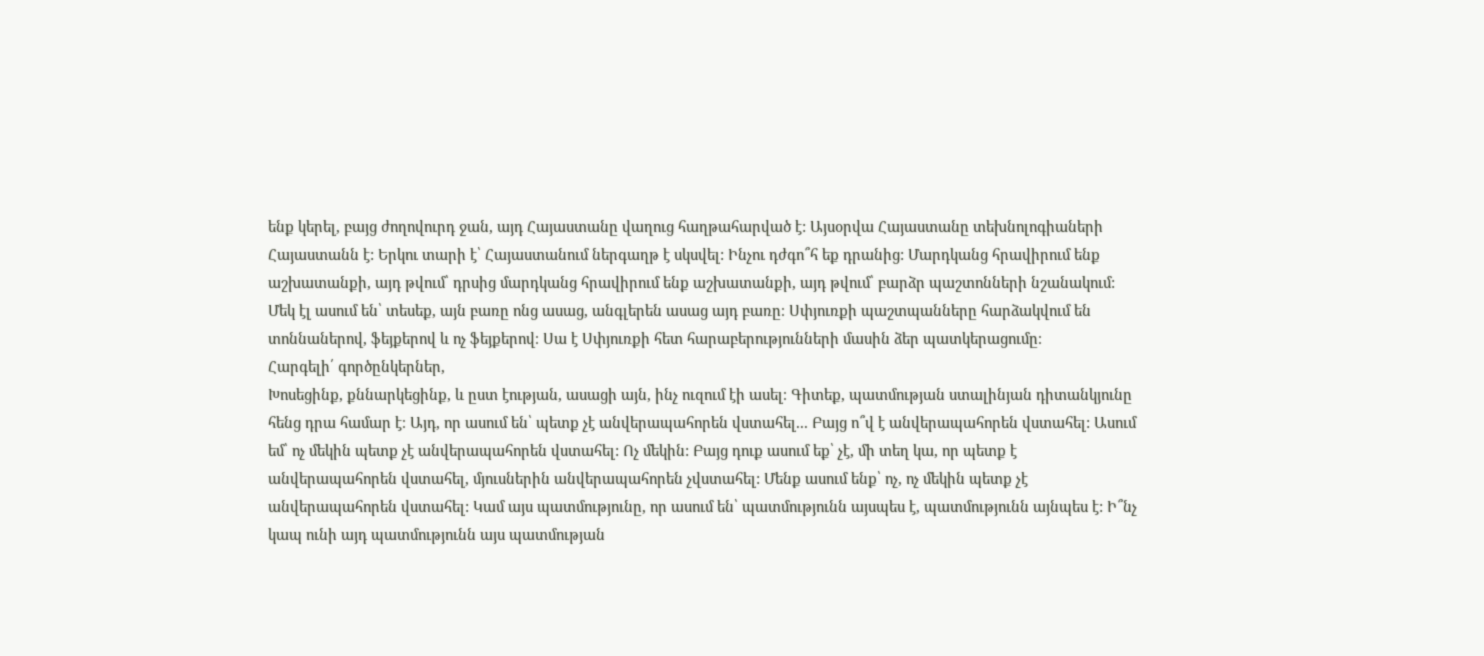ենք կերել, բայց ժողովուրդ ջան, այդ Հայաստանը վաղուց հաղթահարված է: Այսօրվա Հայաստանը տեխնոլոգիաների Հայաստանն է: Երկու տարի է՝ Հայաստանում ներգաղթ է սկսվել: Ինչու դժգո՞հ եք դրանից: Մարդկանց հրավիրում ենք աշխատանքի, այդ թվում՝ դրսից մարդկանց հրավիրում ենք աշխատանքի, այդ թվում՝ բարձր պաշտոնների նշանակում:
Մեկ էլ ասում են՝ տեսեք, այն բառը ոնց ասաց, անգլերեն ասաց այդ բառը։ Սփյուռքի պաշտպանները հարձակվում են տոննաներով, ֆեյքերով և ոչ ֆեյքերով։ Սա է Սփյուռքի հետ հարաբերությունների մասին ձեր պատկերացումը։
Հարգելի՛ գործընկերներ,
Խոսեցինք, քննարկեցինք, և ըստ էության, ասացի այն, ինչ ուզում էի ասել։ Գիտեք, պատմության ստալինյան դիտանկյունը հենց դրա համար է։ Այդ, որ ասում են՝ պետք չէ անվերապահորեն վստահել... Բայց ո՞վ է անվերապահորեն վստահել: Ասում եմ՝ ոչ մեկին պետք չէ անվերապահորեն վստահել: Ոչ մեկին: Բայց դուք ասում եք՝ չէ, մի տեղ կա, որ պետք է անվերապահորեն վստահել, մյուսներին անվերապահորեն չվստահել: Մենք ասում ենք՝ ոչ, ոչ մեկին պետք չէ անվերապահորեն վստահել: Կամ այս պատմությունը, որ ասում են՝ պատմությունն այսպես է, պատմությունն այնպես է: Ի՞նչ կապ ունի այդ պատմությունն այս պատմության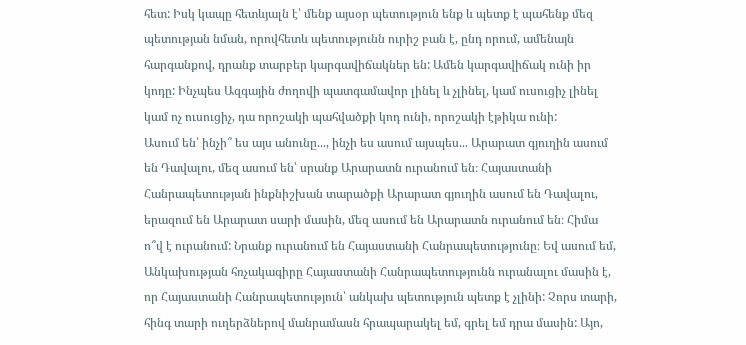հետ: Իսկ կապը հետևյալն է՝ մենք այսօր պետություն ենք և պետք է պահենք մեզ պետության նման, որովհետև պետությունն ուրիշ բան է, ընդ որում, ամենայն հարգանքով, դրանք տարբեր կարգավիճակներ են: Ամեն կարգավիճակ ունի իր կոդը: Ինչպես Ազգային ժողովի պատգամավոր լինել և չլինել, կամ ուսուցիչ լինել կամ ոչ ուսուցիչ, դա որոշակի պահվածքի կոդ ունի, որոշակի էթիկա ունի:
Ասում են՝ ինչի՞ ես այս անունը..., ինչի ես ասում այսպես... Արարատ գյուղին ասում են Դավալու, մեզ ասում են՝ սրանք Արարատն ուրանում են։ Հայաստանի Հանրապետության ինքնիշխան տարածքի Արարատ գյուղին ասում են Դավալու, երազում են Արարատ սարի մասին, մեզ ասում են Արարատն ուրանում են։ Հիմա ո՞վ է ուրանում: Նրանք ուրանում են Հայաստանի Հանրապետությունը։ Եվ ասում եմ, Անկախության հռչակագիրը Հայաստանի Հանրապետությունն ուրանալու մասին է, որ Հայաստանի Հանրապետություն՝ անկախ պետություն պետք է չլինի: Չորս տարի, հինգ տարի ուղերձներով մանրամասն հրապարակել եմ, գրել եմ դրա մասին: Այո,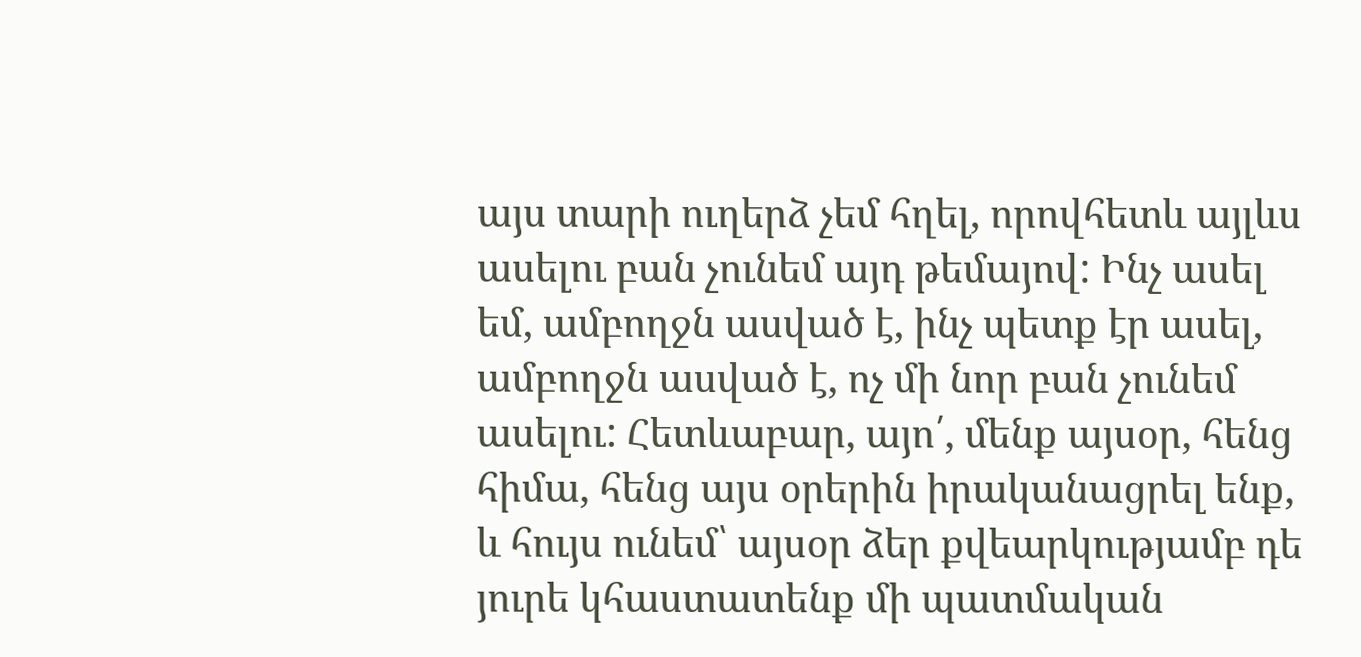այս տարի ուղերձ չեմ հղել, որովհետև այլևս ասելու բան չունեմ այդ թեմայով: Ինչ ասել եմ, ամբողջն ասված է, ինչ պետք էր ասել, ամբողջն ասված է, ոչ մի նոր բան չունեմ ասելու: Հետևաբար, այո՛, մենք այսօր, հենց հիմա, հենց այս օրերին իրականացրել ենք, և հույս ունեմ՝ այսօր ձեր քվեարկությամբ դե յուրե կհաստատենք մի պատմական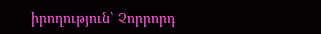իրողություն՝ Չորրորդ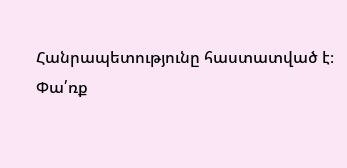Հանրապետությունը հաստատված է։
Փա՛ռք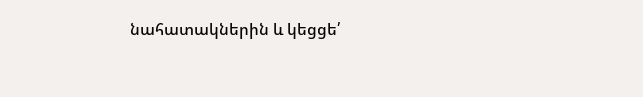նահատակներին և կեցցե՛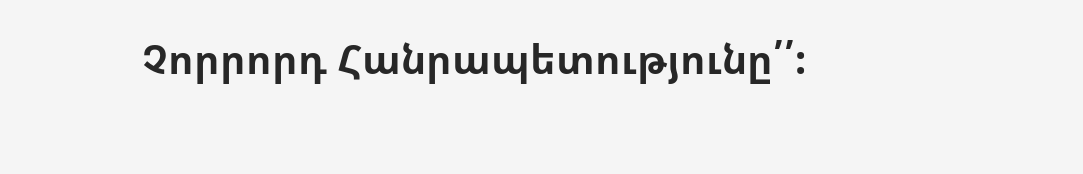Չորրորդ Հանրապետությունը՛՛: